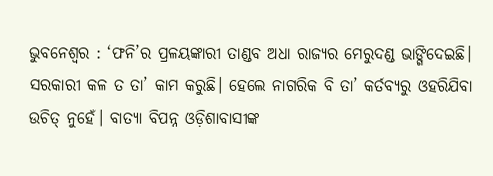ଭୁବନେଶ୍ବର : ‘ଫନି’ର ପ୍ରଳୟଙ୍କାରୀ ତାଣ୍ଡବ ଅଧା ରାଜ୍ୟର ମେରୁଦଣ୍ଡ ଭାଙ୍ଗିଦେଇଛି। ସରକାରୀ କଳ ତ ତା’ କାମ କରୁଛି। ହେଲେ ନାଗରିକ ବି ତା’ କର୍ତବ୍ୟରୁ ଓହରିଯିବା ଉଚିତ୍ ନୁହେଁ। ବାତ୍ୟା ବିପନ୍ନ ଓଡ଼ିଶାବାସୀଙ୍କ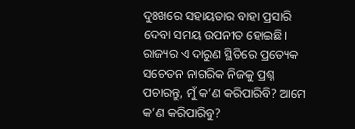ଦୁଃଖରେ ସହାୟତାର ବାହା ପ୍ରସାରି ଦେବା ସମୟ ଉପନୀତ ହୋଇଛି। ରାଜ୍ୟର ଏ ଦାରୁଣ ସ୍ଥିତିରେ ପ୍ରତ୍ୟେକ ସଚେତନ ନାଗରିକ ନିଜକୁ ପ୍ରଶ୍ନ ପଚାରନ୍ତୁ, ମୁଁ କ’ଣ କରିପାରିବି? ଆମେ କ’ଣ କରିପାରିବୁ?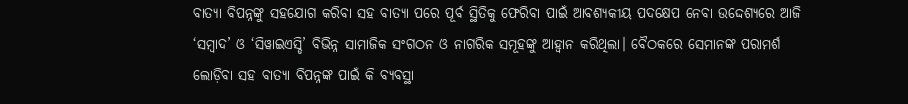ବାତ୍ୟା ବିପନ୍ନଙ୍କୁ ସହଯୋଗ କରିବା ସହ ବାତ୍ୟା ପରେ ପୂର୍ବ ସ୍ଥିତିକୁ ଫେରିବା ପାଇଁ ଆବଶ୍ୟକୀୟ ପଦକ୍ଷେପ ନେବା ଉଦ୍ଦେଶ୍ୟରେ ଆଜି ‘ସମ୍ବାଦ’ ଓ ‘ସିୱାଇଏସ୍ଡି’ ବିଭିନ୍ନ ସାମାଜିକ ସଂଗଠନ ଓ ନାଗରିକ ସମୂହଙ୍କୁ ଆହ୍ବାନ କରିଥିଲା। ବୈଠକରେ ସେମାନଙ୍କ ପରାମର୍ଶ ଲୋଡ଼ିବା ସହ ବାତ୍ୟା ବିପନ୍ନଙ୍କ ପାଇଁ କି ବ୍ୟବସ୍ଥା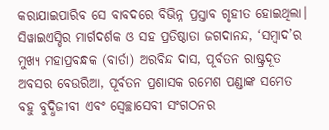କରାଯାଇପାରିବ ସେ ବାବଦରେ ବିଭିନ୍ନ ପ୍ରସ୍ତାବ ଗୃହୀତ ହୋଇଥିଲା। ସିୱାଇଏସ୍ଡିର ମାର୍ଗଦର୍ଶକ ଓ ସହ ପ୍ରତିଷ୍ଠାତା ଜଗଦାନନ୍ଦ, ‘ସମ୍ବାଦ’ର ମୁଖ୍ୟ ମହାପ୍ରବନ୍ଧକ (ବାର୍ତା) ଅରବିନ୍ଦ ଦାସ, ପୂର୍ବତନ ରାଷ୍ଟ୍ରଦୂତ ଅବସର ବେଉରିଆ, ପୂର୍ବତନ ପ୍ରଶାସକ ରମେଶ ପଣ୍ଡାଙ୍କ ସମେତ ବହୁ ବୁଦ୍ଧିଜୀବୀ ଏବଂ ସ୍ବେଚ୍ଛାସେବୀ ସଂଗଠନର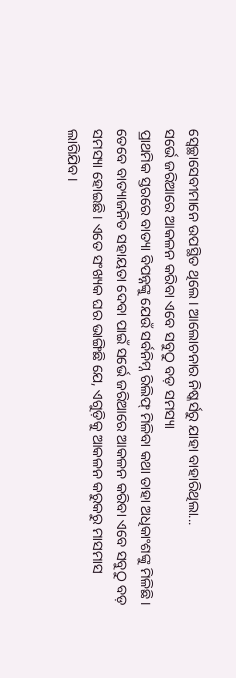ସ୍ବେଚ୍ଛାସେବୀମାନେ ଉପସ୍ଥିତ ଥିଲେ। ଆଲୋଚନାର ନିଷ୍କର୍ସରୁ ଯାହା ବାହାରିଥିଲା...
ସର୍ଭେ ଜରିଆରେ ଆକଳନ କରିବା ଏବେ ସବୁଠୁ ବଡ଼ ସମସ୍ୟା
ପ୍ରାଥମିକ ସ୍ତରରେ ବାତ୍ୟା ବିପନ୍ନଙ୍କୁ ଯେଉଁ ସର୍ବନିମ୍ନ ରିଲିଫ୍ ମିଳିବା କଥା ତାହା ଅଧିକାଂଶଙ୍କୁ ମିଳିଛି। ତେବେ ବାତ୍ୟାଜନିତ ସହାୟତା ଦେବା ପାଇଁ ସର୍ଭେ ଜରିଆରେ ଆକଳନ କରିବା ଏବେ ସବୁଠୁ ବଡ଼ ସମସ୍ୟା ହୋଇଛି। ଏତେ ସଂଖ୍ୟକ ଘର ଭାଙ୍ଗିଛି ଯେ, ଏଗୁଡ଼ିକୁ ଆକଳନ କରୁକରୁ ମାସମାସ ଲାଗିଯିବ।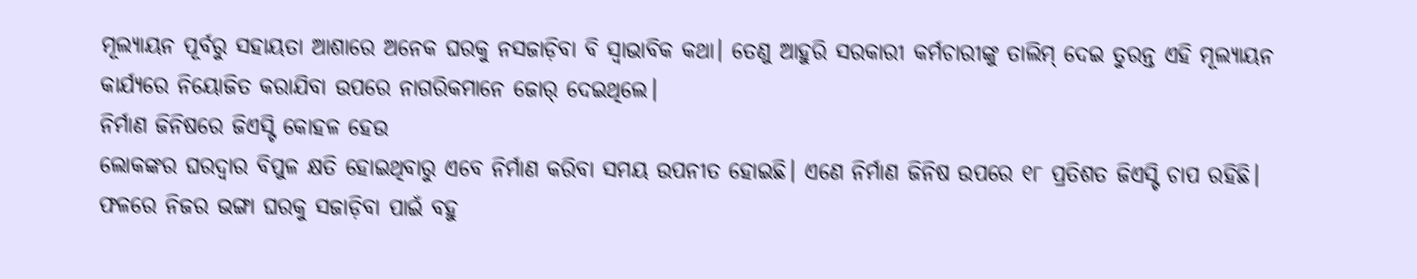ମୂଲ୍ୟାୟନ ପୂର୍ବରୁ ସହାୟତା ଆଶାରେ ଅନେକ ଘରକୁ ନସଜାଡ଼ିବା ବି ସ୍ବାଭାବିକ କଥା। ତେଣୁ ଆହୁରି ସରକାରୀ କର୍ମଚାରୀଙ୍କୁ ତାଲିମ୍ ଦେଇ ତୁରନ୍ତ ଏହି ମୂଲ୍ୟାୟନ କାର୍ଯ୍ୟରେ ନିୟୋଜିତ କରାଯିବା ଉପରେ ନାଗରିକମାନେ ଜୋର୍ ଦେଇଥିଲେ।
ନିର୍ମାଣ ଜିନିଷରେ ଜିଏସ୍ଟି କୋହଳ ହେଉ
ଲୋକଙ୍କର ଘରଦ୍ବାର ବିପୁଳ କ୍ଷତି ହୋଇଥିବାରୁ ଏବେ ନିର୍ମାଣ କରିବା ସମୟ ଉପନୀତ ହୋଇଛି। ଏଣେ ନିର୍ମାଣ ଜିନିଷ ଉପରେ ୧୮ ପ୍ରତିଶତ ଜିଏସ୍ଟି ଚାପ ରହିଛି। ଫଳରେ ନିଜର ଭଙ୍ଗା ଘରକୁ ସଜାଡ଼ିବା ପାଇଁ ବହୁ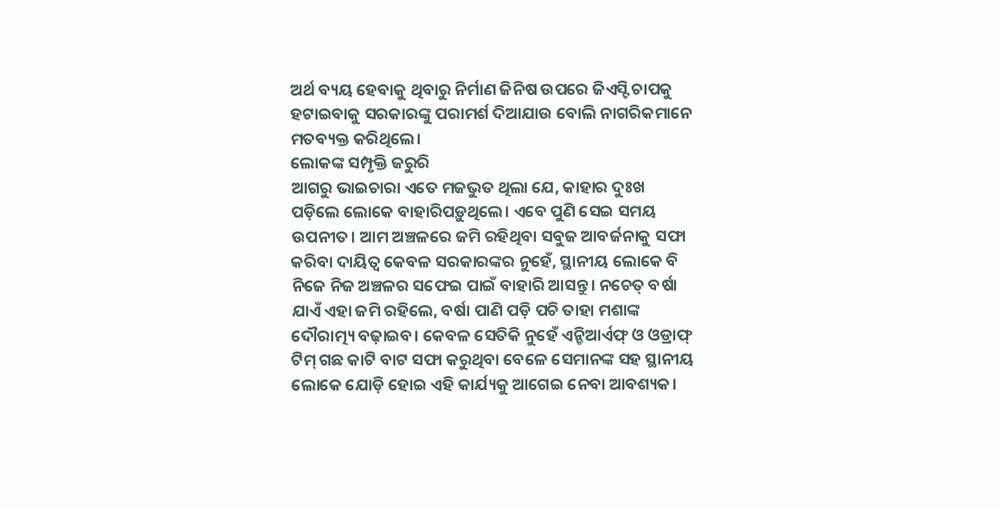ଅର୍ଥ ବ୍ୟୟ ହେବାକୁ ଥିବାରୁ ନିର୍ମାଣ ଜିନିଷ ଉପରେ ଜିଏସ୍ଟି ଚାପକୁ ହଟାଇବାକୁ ସରକାରଙ୍କୁ ପରାମର୍ଶ ଦିଆଯାଉ ବୋଲି ନାଗରିକମାନେ ମତବ୍ୟକ୍ତ କରିଥିଲେ।
ଲୋକଙ୍କ ସମ୍ପୃକ୍ତି ଜରୁରି
ଆଗରୁ ଭାଇଚାରା ଏତେ ମଜଭୁତ ଥିଲା ଯେ, କାହାର ଦୁଃଖ ପଡ଼ିଲେ ଲୋକେ ବାହାରିପଡ଼ୁଥିଲେ। ଏବେ ପୁଣି ସେଇ ସମୟ ଉପନୀତ। ଆମ ଅଞ୍ଚଳରେ ଜମି ରହିଥିବା ସବୁଜ ଆବର୍ଜନାକୁ ସଫା କରିବା ଦାୟିତ୍ବ କେବଳ ସରକାରଙ୍କର ନୁହେଁ, ସ୍ଥାନୀୟ ଲୋକେ ବି ନିଜେ ନିଜ ଅଞ୍ଚଳର ସଫେଇ ପାଇଁ ବାହାରି ଆସନ୍ତୁ। ନଚେତ୍ ବର୍ଷା ଯାଏଁ ଏହା ଜମି ରହିଲେ, ବର୍ଷା ପାଣି ପଡ଼ି ପଚି ତାହା ମଶାଙ୍କ ଦୌରାତ୍ମ୍ୟ ବଢ଼ାଇବ। କେବଳ ସେତିକି ନୁହେଁ ଏନ୍ଡିଆର୍ଏଫ୍ ଓ ଓଡ୍ରାଫ୍ ଟିମ୍ ଗଛ କାଟି ବାଟ ସଫା କରୁଥିବା ବେଳେ ସେମାନଙ୍କ ସହ ସ୍ଥାନୀୟ ଲୋକେ ଯୋଡ଼ି ହୋଇ ଏହି କାର୍ଯ୍ୟକୁ ଆଗେଇ ନେବା ଆବଶ୍ୟକ।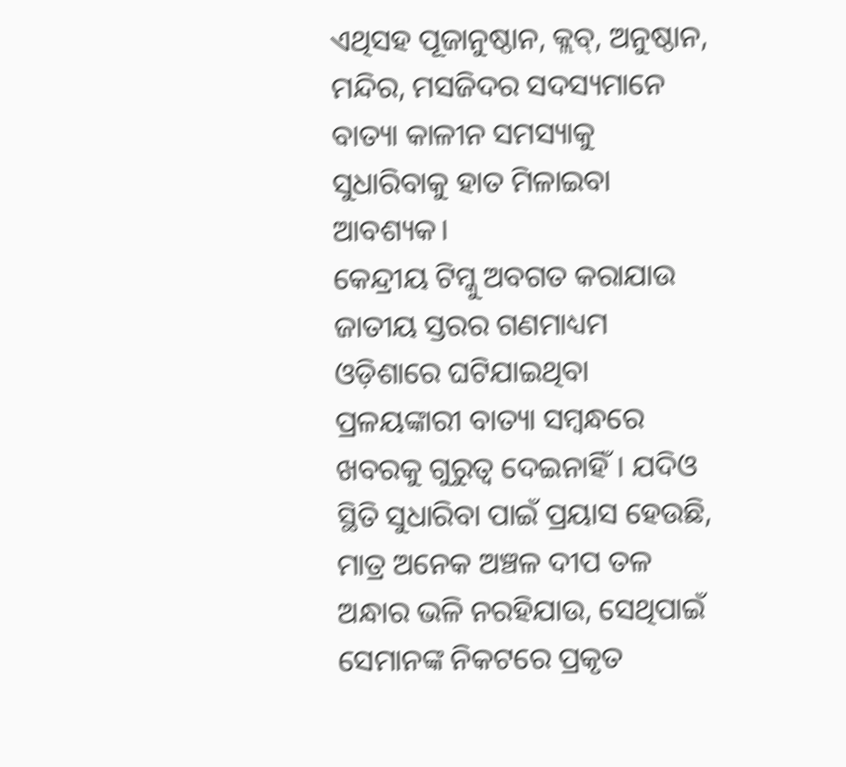ଏଥିସହ ପୂଜାନୁଷ୍ଠାନ, କ୍ଲବ୍, ଅନୁଷ୍ଠାନ, ମନ୍ଦିର, ମସଜିଦର ସଦସ୍ୟମାନେ ବାତ୍ୟା କାଳୀନ ସମସ୍ୟାକୁ ସୁଧାରିବାକୁ ହାତ ମିଳାଇବା ଆବଶ୍ୟକ।
କେନ୍ଦ୍ରୀୟ ଟିମ୍କୁ ଅବଗତ କରାଯାଉ
ଜାତୀୟ ସ୍ତରର ଗଣମାଧ୍ୟମ ଓଡ଼ିଶାରେ ଘଟିଯାଇଥିବା ପ୍ରଳୟଙ୍କାରୀ ବାତ୍ୟା ସମ୍ବନ୍ଧରେ ଖବରକୁ ଗୁରୁତ୍ବ ଦେଇନାହିଁ। ଯଦିଓ ସ୍ଥିତି ସୁଧାରିବା ପାଇଁ ପ୍ରୟାସ ହେଉଛି, ମାତ୍ର ଅନେକ ଅଞ୍ଚଳ ଦୀପ ତଳ ଅନ୍ଧାର ଭଳି ନରହିଯାଉ, ସେଥିପାଇଁ ସେମାନଙ୍କ ନିକଟରେ ପ୍ରକୃତ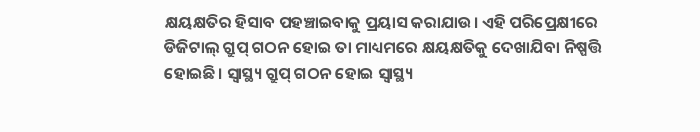କ୍ଷୟକ୍ଷତିର ହିସାବ ପହଞ୍ଚାଇବାକୁ ପ୍ରୟାସ କରାଯାଉ। ଏହି ପରିପ୍ରେକ୍ଷୀରେ ଡିଜିଟାଲ୍ ଗ୍ରୁପ୍ ଗଠନ ହୋଇ ତା ମାଧ୍ୟମରେ କ୍ଷୟକ୍ଷତିକୁ ଦେଖାଯିବା ନିଷ୍ପତ୍ତି ହୋଇଛି। ସ୍ବାସ୍ଥ୍ୟ ଗ୍ରୁପ୍ ଗଠନ ହୋଇ ସ୍ବାସ୍ଥ୍ୟ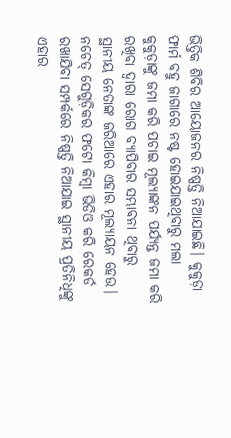ଭିତ୍ତିକ ଶିବିର ଆୟୋଜନର ନିଷ୍ପତ୍ତି ନିଆଯାଇଛି। କୁକୁଡ଼ା ଫାର୍ମ ବହୁ ଜାଗାରେ ନଷ୍ଟ ହୋଇଯାଇଥିବାରୁ ମଲା କୁକୁଡ଼ାଙ୍କୁ ଜମା କରି ପଚାଇ ମୂଲ୍ୟାଙ୍କନ ପର୍ଯ୍ୟନ୍ତ ଜମା କରି ରଖିବା ଦ୍ବାରା ରୋଗ ବ୍ୟାପିବାର ସମ୍ଭାବନା ଥିବାରୁ ସ୍ଥାନୀୟ ନେତାଙ୍କ ଜରିଆରେ ଏହାର ମୂଲ୍ୟାୟନ ହେଉ। ନଚେତ୍ ସେଗୁଡ଼ିକର ଫଟୋ କିମ୍ବା ଭିଡିଓ କରି ରେକର୍ଡ ରଖାଯିବା ସମ୍ପର୍କରେ ନିଷ୍ପତ୍ତି ନିଆଯାଇ ସ୍ଥାନୀୟ ପ୍ରତିନିଧିଙ୍କୁ ଏହାର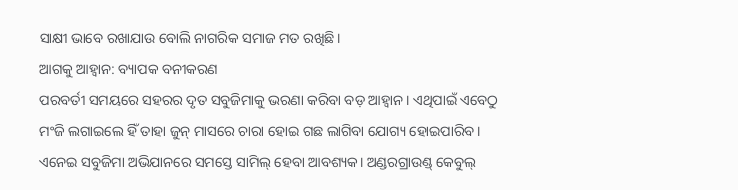ସାକ୍ଷୀ ଭାବେ ରଖାଯାଉ ବୋଲି ନାଗରିକ ସମାଜ ମତ ରଖିଛି।
ଆଗକୁ ଆହ୍ବାନ: ବ୍ୟାପକ ବନୀକରଣ
ପରବର୍ତୀ ସମୟରେ ସହରର ଦୃତ ସବୁଜିମାକୁ ଭରଣା କରିବା ବଡ଼ ଆହ୍ବାନ। ଏଥିପାଇଁ ଏବେଠୁ ମଂଜି ଲଗାଇଲେ ହିଁ ତାହା ଜୁନ୍ ମାସରେ ଚାରା ହୋଇ ଗଛ ଲାଗିବା ଯୋଗ୍ୟ ହୋଇପାରିବ। ଏନେଇ ସବୁଜିମା ଅଭିଯାନରେ ସମସ୍ତେ ସାମିଲ୍ ହେବା ଆବଶ୍ୟକ। ଅଣ୍ଡରଗ୍ରାଉଣ୍ଡ୍ କେବୁଲ୍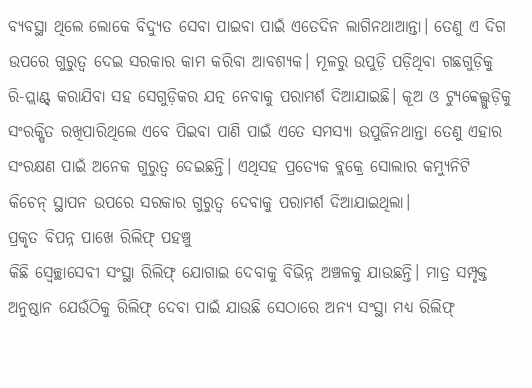ବ୍ୟବସ୍ଥା ଥିଲେ ଲୋକେ ବିଦ୍ୟୁତ ସେବା ପାଇବା ପାଇଁ ଏତେଦିନ ଲାଗିନଥାଆନ୍ତା। ତେଣୁ ଏ ଦିଗ ଉପରେ ଗୁରୁତ୍ବ ଦେଇ ସରକାର କାମ କରିବା ଆବଶ୍ୟକ। ମୂଳରୁ ଉପୁଡ଼ି ପଡ଼ିଥିବା ଗଛଗୁଡ଼ିକୁ ରି-ପ୍ଲାଣ୍ଟ୍ କରାଯିବା ସହ ସେଗୁଡ଼ିକର ଯତ୍ନ ନେବାକୁ ପରାମର୍ଶ ଦିଆଯାଇଛି। କୂଅ ଓ ଟ୍ୟୁବ୍ୱେଲ୍ଗୁଡ଼ିକୁ ସଂରକ୍ଷିତ ରଖିପାରିଥିଲେ ଏବେ ପିଇବା ପାଣି ପାଇଁ ଏତେ ସମସ୍ୟା ଉପୁଜିନଥାନ୍ତା ତେଣୁ ଏହାର ସଂରକ୍ଷଣ ପାଇଁ ଅନେକ ଗୁରୁତ୍ବ ଦେଇଛନ୍ତି। ଏଥିସହ ପ୍ରତ୍ୟେକ ବ୍ଲକ୍ରେ ସୋଲାର କମ୍ୟୁନିଟି କିଚେନ୍ ସ୍ଥାପନ ଉପରେ ସରକାର ଗୁରୁତ୍ବ ଦେବାକୁ ପରାମର୍ଶ ଦିଆଯାଇଥିଲା।
ପ୍ରକୃତ ବିପନ୍ନ ପାଖେ ରିଲିଫ୍ ପହଞ୍ଚୁ
କିଛି ସ୍ବେଚ୍ଛାସେବୀ ସଂସ୍ଥା ରିଲିଫ୍ ଯୋଗାଇ ଦେବାକୁ ବିଭିନ୍ନ ଅଞ୍ଚଳକୁ ଯାଉଛନ୍ତି। ମାତ୍ର ସମ୍ପୃକ୍ତ ଅନୁଷ୍ଠାନ ଯେଉଁଠିକୁ ରିଲିଫ୍ ଦେବା ପାଇଁ ଯାଉଛି ସେଠାରେ ଅନ୍ୟ ସଂସ୍ଥା ମଧ୍ୟ ରିଲିଫ୍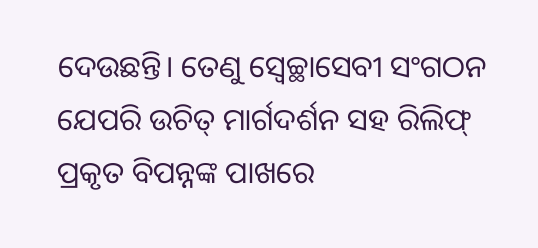ଦେଉଛନ୍ତି। ତେଣୁ ସ୍ବେଚ୍ଛାସେବୀ ସଂଗଠନ ଯେପରି ଉଚିତ୍ ମାର୍ଗଦର୍ଶନ ସହ ରିଲିଫ୍ ପ୍ରକୃତ ବିପନ୍ନଙ୍କ ପାଖରେ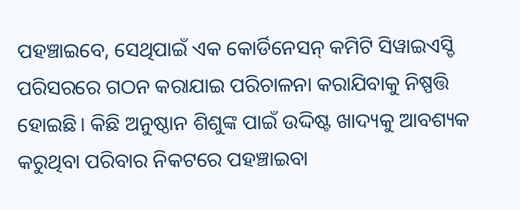ପହଞ୍ଚାଇବେ, ସେଥିପାଇଁ ଏକ କୋର୍ଡିନେସନ୍ କମିଟି ସିୱାଇଏସ୍ଡି ପରିସରରେ ଗଠନ କରାଯାଇ ପରିଚାଳନା କରାଯିବାକୁ ନିଷ୍ପତ୍ତି ହୋଇଛି। କିଛି ଅନୁଷ୍ଠାନ ଶିଶୁଙ୍କ ପାଇଁ ଉଦ୍ଦିଷ୍ଟ ଖାଦ୍ୟକୁ ଆବଶ୍ୟକ କରୁଥିବା ପରିବାର ନିକଟରେ ପହଞ୍ଚାଇବା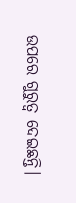ଉପରେ ଗୁରୁତ୍ବ ଦେଇଛନ୍ତି।